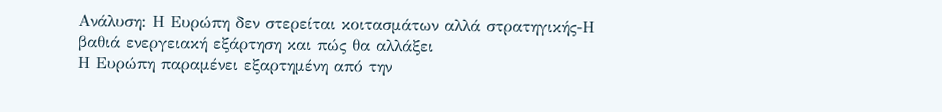Ανάλυση: Η Ευρώπη δεν στερείται κοιτασμάτων αλλά στρατηγικής-Η βαθιά ενεργειακή εξάρτηση και πώς θα αλλάξει
Η Ευρώπη παραμένει εξαρτημένη από την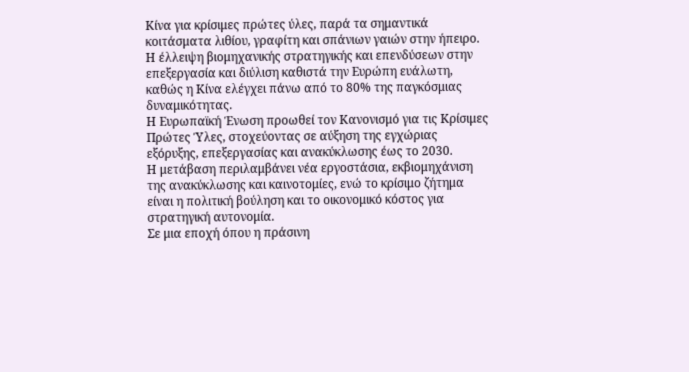Κίνα για κρίσιμες πρώτες ύλες, παρά τα σημαντικά κοιτάσματα λιθίου, γραφίτη και σπάνιων γαιών στην ήπειρο.
Η έλλειψη βιομηχανικής στρατηγικής και επενδύσεων στην επεξεργασία και διύλιση καθιστά την Ευρώπη ευάλωτη, καθώς η Κίνα ελέγχει πάνω από το 80% της παγκόσμιας δυναμικότητας.
Η Ευρωπαϊκή Ένωση προωθεί τον Κανονισμό για τις Κρίσιμες Πρώτες Ύλες, στοχεύοντας σε αύξηση της εγχώριας εξόρυξης, επεξεργασίας και ανακύκλωσης έως το 2030.
Η μετάβαση περιλαμβάνει νέα εργοστάσια, εκβιομηχάνιση της ανακύκλωσης και καινοτομίες, ενώ το κρίσιμο ζήτημα είναι η πολιτική βούληση και το οικονομικό κόστος για στρατηγική αυτονομία.
Σε μια εποχή όπου η πράσινη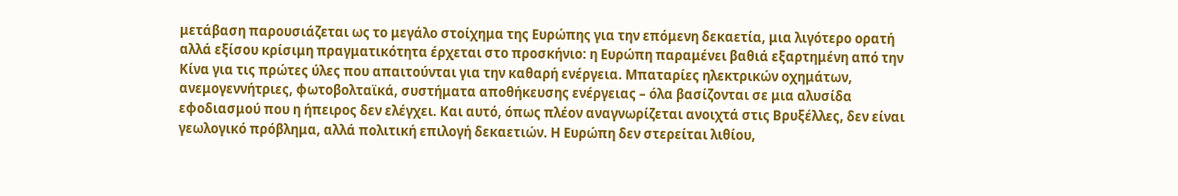μετάβαση παρουσιάζεται ως το μεγάλο στοίχημα της Ευρώπης για την επόμενη δεκαετία, μια λιγότερο ορατή αλλά εξίσου κρίσιμη πραγματικότητα έρχεται στο προσκήνιο: η Ευρώπη παραμένει βαθιά εξαρτημένη από την Κίνα για τις πρώτες ύλες που απαιτούνται για την καθαρή ενέργεια. Μπαταρίες ηλεκτρικών οχημάτων, ανεμογεννήτριες, φωτοβολταϊκά, συστήματα αποθήκευσης ενέργειας – όλα βασίζονται σε μια αλυσίδα εφοδιασμού που η ήπειρος δεν ελέγχει. Και αυτό, όπως πλέον αναγνωρίζεται ανοιχτά στις Βρυξέλλες, δεν είναι γεωλογικό πρόβλημα, αλλά πολιτική επιλογή δεκαετιών. Η Ευρώπη δεν στερείται λιθίου,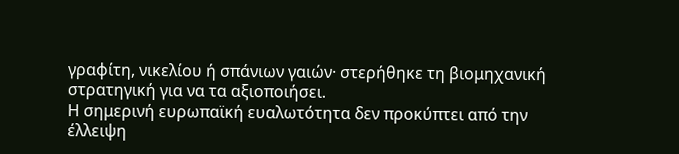γραφίτη, νικελίου ή σπάνιων γαιών· στερήθηκε τη βιομηχανική στρατηγική για να τα αξιοποιήσει.
Η σημερινή ευρωπαϊκή ευαλωτότητα δεν προκύπτει από την έλλειψη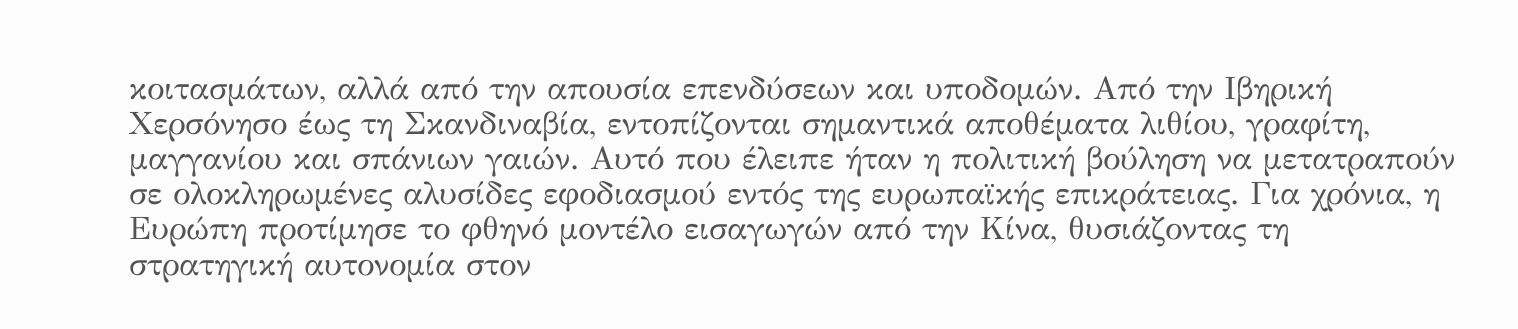κοιτασμάτων, αλλά από την απουσία επενδύσεων και υποδομών. Από την Ιβηρική Χερσόνησο έως τη Σκανδιναβία, εντοπίζονται σημαντικά αποθέματα λιθίου, γραφίτη, μαγγανίου και σπάνιων γαιών. Αυτό που έλειπε ήταν η πολιτική βούληση να μετατραπούν σε ολοκληρωμένες αλυσίδες εφοδιασμού εντός της ευρωπαϊκής επικράτειας. Για χρόνια, η Ευρώπη προτίμησε το φθηνό μοντέλο εισαγωγών από την Κίνα, θυσιάζοντας τη στρατηγική αυτονομία στον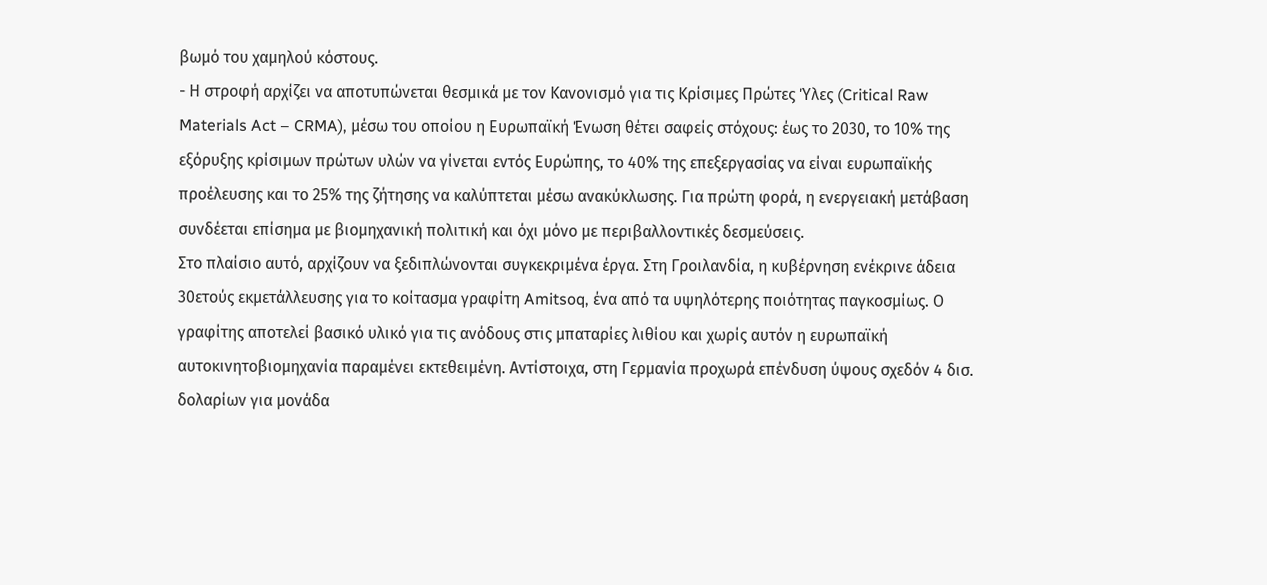βωμό του χαμηλού κόστους.
- Η στροφή αρχίζει να αποτυπώνεται θεσμικά με τον Κανονισμό για τις Κρίσιμες Πρώτες Ύλες (Critical Raw Materials Act – CRMA), μέσω του οποίου η Ευρωπαϊκή Ένωση θέτει σαφείς στόχους: έως το 2030, το 10% της εξόρυξης κρίσιμων πρώτων υλών να γίνεται εντός Ευρώπης, το 40% της επεξεργασίας να είναι ευρωπαϊκής προέλευσης και το 25% της ζήτησης να καλύπτεται μέσω ανακύκλωσης. Για πρώτη φορά, η ενεργειακή μετάβαση συνδέεται επίσημα με βιομηχανική πολιτική και όχι μόνο με περιβαλλοντικές δεσμεύσεις.
Στο πλαίσιο αυτό, αρχίζουν να ξεδιπλώνονται συγκεκριμένα έργα. Στη Γροιλανδία, η κυβέρνηση ενέκρινε άδεια 30ετούς εκμετάλλευσης για το κοίτασμα γραφίτη Amitsoq, ένα από τα υψηλότερης ποιότητας παγκοσμίως. Ο γραφίτης αποτελεί βασικό υλικό για τις ανόδους στις μπαταρίες λιθίου και χωρίς αυτόν η ευρωπαϊκή αυτοκινητοβιομηχανία παραμένει εκτεθειμένη. Αντίστοιχα, στη Γερμανία προχωρά επένδυση ύψους σχεδόν 4 δισ. δολαρίων για μονάδα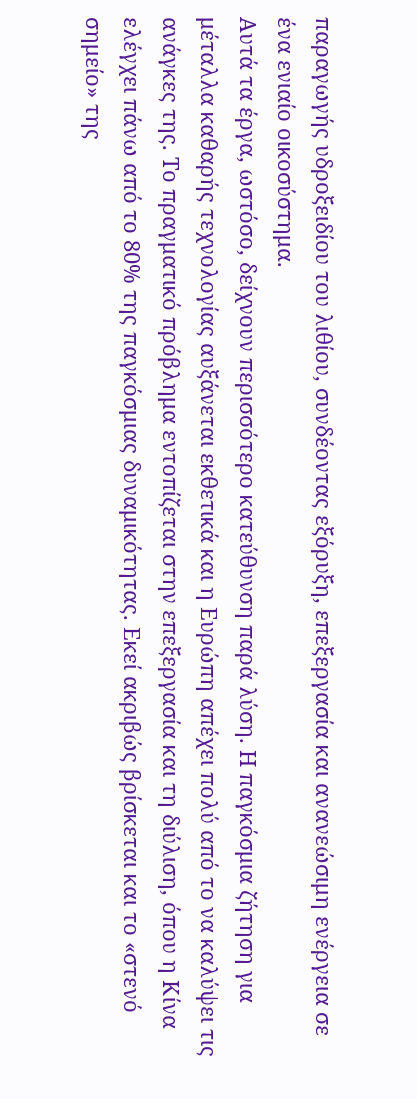παραγωγής υδροξειδίου του λιθίου, συνδέοντας εξόρυξη, επεξεργασία και ανανεώσιμη ενέργεια σε ένα ενιαίο οικοσύστημα.
Αυτά τα έργα, ωστόσο, δείχνουν περισσότερο κατεύθυνση παρά λύση. Η παγκόσμια ζήτηση για μέταλλα καθαρής τεχνολογίας αυξάνεται εκθετικά και η Ευρώπη απέχει πολύ από το να καλύψει τις ανάγκες της. Το πραγματικό πρόβλημα εντοπίζεται στην επεξεργασία και τη διύλιση, όπου η Κίνα ελέγχει πάνω από το 80% της παγκόσμιας δυναμικότητας. Εκεί ακριβώς βρίσκεται και το «στενό σημείο» της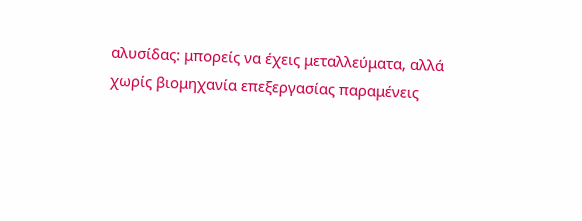αλυσίδας: μπορείς να έχεις μεταλλεύματα, αλλά χωρίς βιομηχανία επεξεργασίας παραμένεις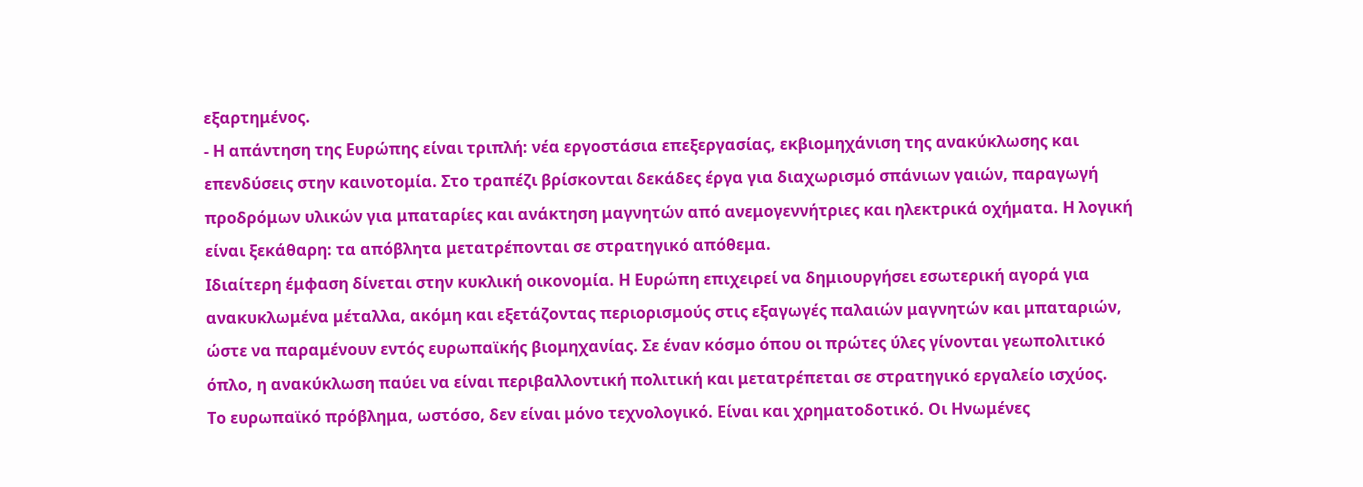εξαρτημένος.
- Η απάντηση της Ευρώπης είναι τριπλή: νέα εργοστάσια επεξεργασίας, εκβιομηχάνιση της ανακύκλωσης και επενδύσεις στην καινοτομία. Στο τραπέζι βρίσκονται δεκάδες έργα για διαχωρισμό σπάνιων γαιών, παραγωγή προδρόμων υλικών για μπαταρίες και ανάκτηση μαγνητών από ανεμογεννήτριες και ηλεκτρικά οχήματα. Η λογική είναι ξεκάθαρη: τα απόβλητα μετατρέπονται σε στρατηγικό απόθεμα.
Ιδιαίτερη έμφαση δίνεται στην κυκλική οικονομία. Η Ευρώπη επιχειρεί να δημιουργήσει εσωτερική αγορά για ανακυκλωμένα μέταλλα, ακόμη και εξετάζοντας περιορισμούς στις εξαγωγές παλαιών μαγνητών και μπαταριών, ώστε να παραμένουν εντός ευρωπαϊκής βιομηχανίας. Σε έναν κόσμο όπου οι πρώτες ύλες γίνονται γεωπολιτικό όπλο, η ανακύκλωση παύει να είναι περιβαλλοντική πολιτική και μετατρέπεται σε στρατηγικό εργαλείο ισχύος.
Το ευρωπαϊκό πρόβλημα, ωστόσο, δεν είναι μόνο τεχνολογικό. Είναι και χρηματοδοτικό. Οι Ηνωμένες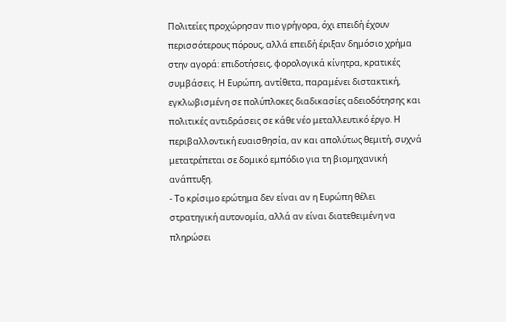Πολιτείες προχώρησαν πιο γρήγορα, όχι επειδή έχουν περισσότερους πόρους, αλλά επειδή έριξαν δημόσιο χρήμα στην αγορά: επιδοτήσεις, φορολογικά κίνητρα, κρατικές συμβάσεις. Η Ευρώπη, αντίθετα, παραμένει διστακτική, εγκλωβισμένη σε πολύπλοκες διαδικασίες αδειοδότησης και πολιτικές αντιδράσεις σε κάθε νέο μεταλλευτικό έργο. Η περιβαλλοντική ευαισθησία, αν και απολύτως θεμιτή, συχνά μετατρέπεται σε δομικό εμπόδιο για τη βιομηχανική ανάπτυξη.
- Το κρίσιμο ερώτημα δεν είναι αν η Ευρώπη θέλει στρατηγική αυτονομία, αλλά αν είναι διατεθειμένη να πληρώσει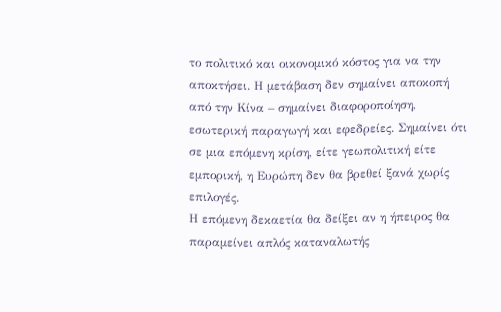το πολιτικό και οικονομικό κόστος για να την αποκτήσει. Η μετάβαση δεν σημαίνει αποκοπή από την Κίνα – σημαίνει διαφοροποίηση, εσωτερική παραγωγή και εφεδρείες. Σημαίνει ότι σε μια επόμενη κρίση, είτε γεωπολιτική είτε εμπορική, η Ευρώπη δεν θα βρεθεί ξανά χωρίς επιλογές.
Η επόμενη δεκαετία θα δείξει αν η ήπειρος θα παραμείνει απλός καταναλωτής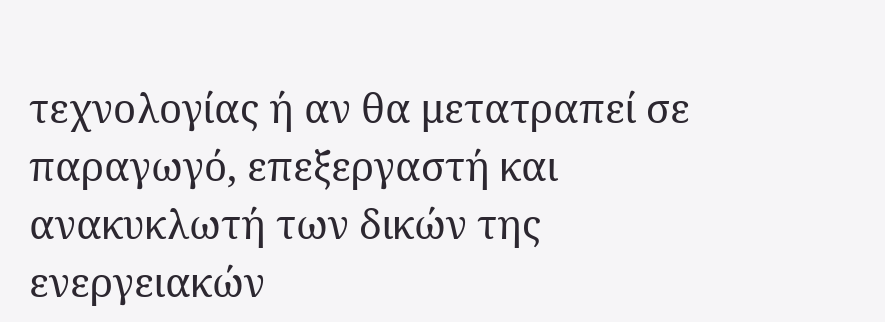τεχνολογίας ή αν θα μετατραπεί σε παραγωγό, επεξεργαστή και ανακυκλωτή των δικών της ενεργειακών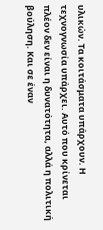υλικών. Τα κοιτάσματα υπάρχουν. Η τεχνογνωσία υπάρχει. Αυτό που κρίνεται πλέον δεν είναι η δυνατότητα, αλλά η πολιτική βούληση. Και σε έναν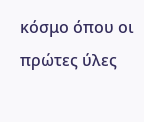κόσμο όπου οι πρώτες ύλες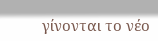γίνονται το νέο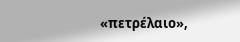«πετρέλαιο»,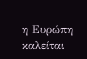η Ευρώπη καλείται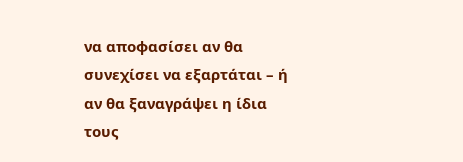να αποφασίσει αν θα συνεχίσει να εξαρτάται – ή αν θα ξαναγράψει η ίδια τους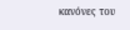κανόνες του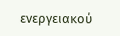ενεργειακού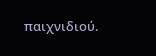παιχνιδιού.